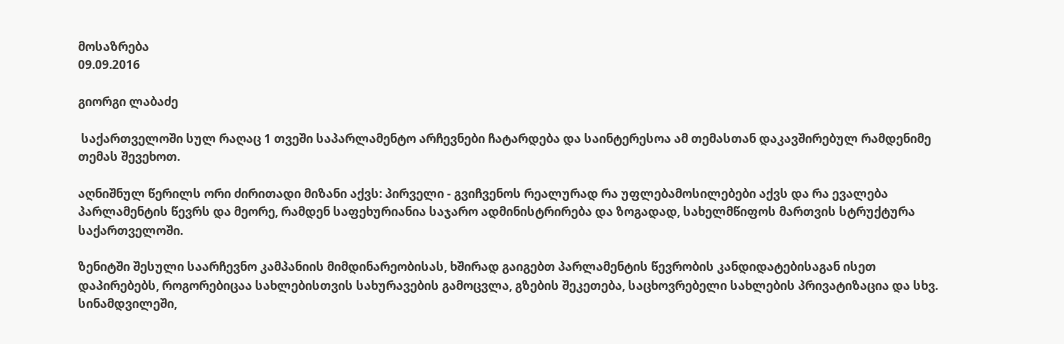მოსაზრება
09.09.2016

გიორგი ლაბაძე

 საქართველოში სულ რაღაც 1 თვეში საპარლამენტო არჩევნები ჩატარდება და საინტერესოა ამ თემასთან დაკავშირებულ რამდენიმე თემას შევეხოთ.

აღნიშნულ წერილს ორი ძირითადი მიზანი აქვს: პირველი - გვიჩვენოს რეალურად რა უფლებამოსილებები აქვს და რა ევალება პარლამენტის წევრს და მეორე, რამდენ საფეხურიანია საჯარო ადმინისტრირება და ზოგადად, სახელმწიფოს მართვის სტრუქტურა საქართველოში.

ზენიტში შესული საარჩევნო კამპანიის მიმდინარეობისას, ხშირად გაიგებთ პარლამენტის წევრობის კანდიდატებისაგან ისეთ დაპირებებს, როგორებიცაა სახლებისთვის სახურავების გამოცვლა, გზების შეკეთება, საცხოვრებელი სახლების პრივატიზაცია და სხვ.  სინამდვილეში,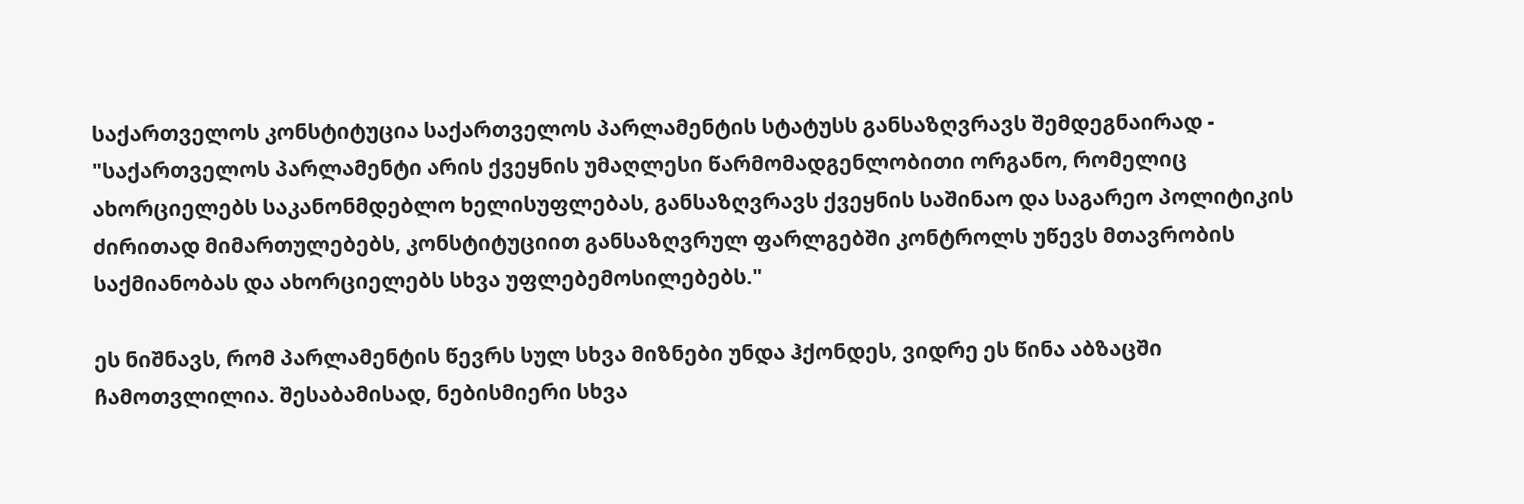საქართველოს კონსტიტუცია საქართველოს პარლამენტის სტატუსს განსაზღვრავს შემდეგნაირად - "საქართველოს პარლამენტი არის ქვეყნის უმაღლესი წარმომადგენლობითი ორგანო, რომელიც ახორციელებს საკანონმდებლო ხელისუფლებას, განსაზღვრავს ქვეყნის საშინაო და საგარეო პოლიტიკის ძირითად მიმართულებებს, კონსტიტუციით განსაზღვრულ ფარლგებში კონტროლს უწევს მთავრობის საქმიანობას და ახორციელებს სხვა უფლებემოსილებებს."

ეს ნიშნავს, რომ პარლამენტის წევრს სულ სხვა მიზნები უნდა ჰქონდეს, ვიდრე ეს წინა აბზაცში ჩამოთვლილია. შესაბამისად, ნებისმიერი სხვა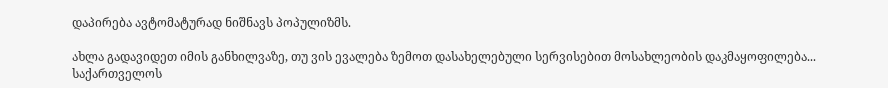დაპირება ავტომატურად ნიშნავს პოპულიზმს.

ახლა გადავიდეთ იმის განხილვაზე, თუ ვის ევალება ზემოთ დასახელებული სერვისებით მოსახლეობის დაკმაყოფილება...  საქართველოს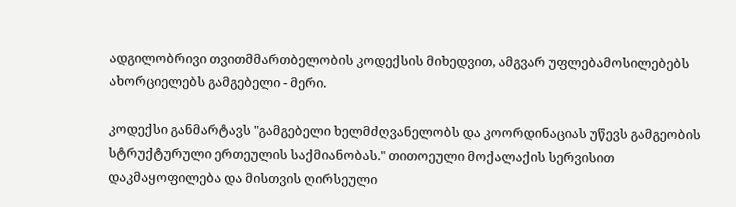ადგილობრივი თვითმმართბელობის კოდექსის მიხედვით, ამგვარ უფლებამოსილებებს ახორციელებს გამგებელი - მერი.

კოდექსი განმარტავს "გამგებელი ხელმძღვანელობს და კოორდინაციას უწევს გამგეობის სტრუქტურული ერთეულის საქმიანობას." თითოეული მოქალაქის სერვისით დაკმაყოფილება და მისთვის ღირსეული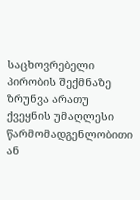საცხოვრებელი პირობის შექმნაზე ზრუნვა არათუ ქვეყნის უმაღლესი წარმომადგენლობითი ან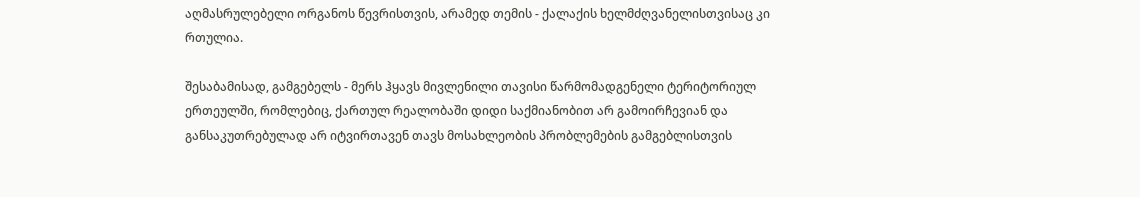აღმასრულებელი ორგანოს წევრისთვის, არამედ თემის - ქალაქის ხელმძღვანელისთვისაც კი რთულია.

შესაბამისად, გამგებელს - მერს ჰყავს მივლენილი თავისი წარმომადგენელი ტერიტორიულ ერთეულში, რომლებიც, ქართულ რეალობაში დიდი საქმიანობით არ გამოირჩევიან და განსაკუთრებულად არ იტვირთავენ თავს მოსახლეობის პრობლემების გამგებლისთვის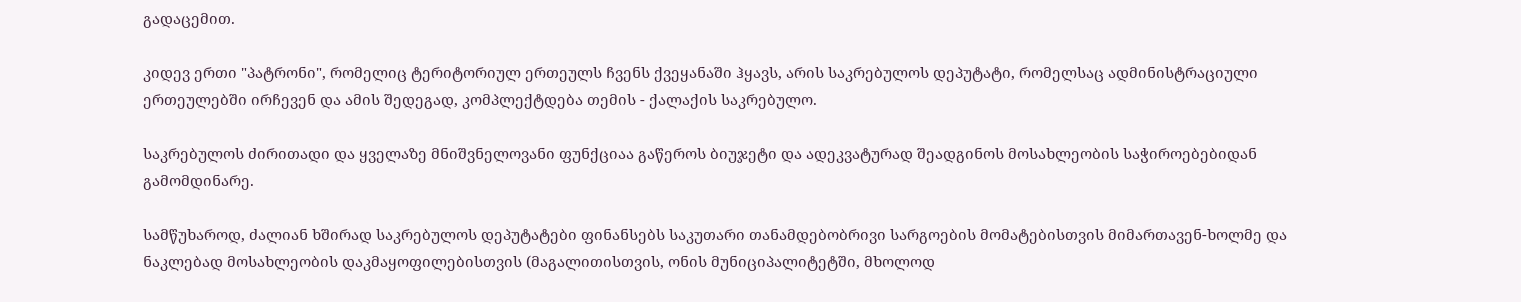გადაცემით.

კიდევ ერთი "პატრონი", რომელიც ტერიტორიულ ერთეულს ჩვენს ქვეყანაში ჰყავს, არის საკრებულოს დეპუტატი, რომელსაც ადმინისტრაციული ერთეულებში ირჩევენ და ამის შედეგად, კომპლექტდება თემის - ქალაქის საკრებულო.

საკრებულოს ძირითადი და ყველაზე მნიშვნელოვანი ფუნქციაა გაწეროს ბიუჯეტი და ადეკვატურად შეადგინოს მოსახლეობის საჭიროებებიდან გამომდინარე.

სამწუხაროდ, ძალიან ხშირად საკრებულოს დეპუტატები ფინანსებს საკუთარი თანამდებობრივი სარგოების მომატებისთვის მიმართავენ-ხოლმე და ნაკლებად მოსახლეობის დაკმაყოფილებისთვის (მაგალითისთვის, ონის მუნიციპალიტეტში, მხოლოდ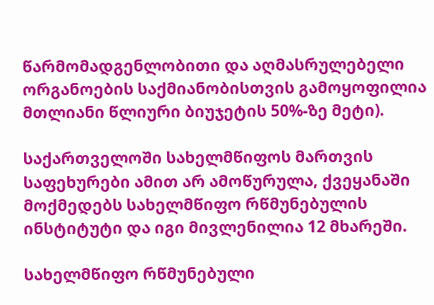წარმომადგენლობითი და აღმასრულებელი ორგანოების საქმიანობისთვის გამოყოფილია მთლიანი წლიური ბიუჯეტის 50%-ზე მეტი).

საქართველოში სახელმწიფოს მართვის საფეხურები ამით არ ამოწურულა, ქვეყანაში მოქმედებს სახელმწიფო რწმუნებულის ინსტიტუტი და იგი მივლენილია 12 მხარეში.

სახელმწიფო რწმუნებული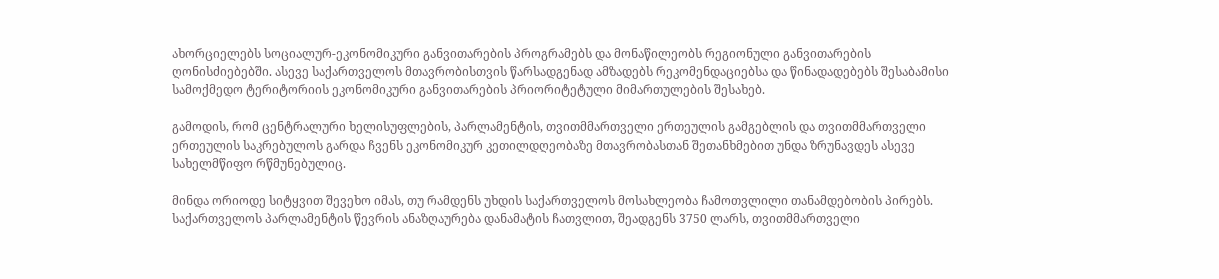ახორციელებს სოციალურ-ეკონომიკური განვითარების პროგრამებს და მონაწილეობს რეგიონული განვითარების ღონისძიებებში. ასევე საქართველოს მთავრობისთვის წარსადგენად ამზადებს რეკომენდაციებსა და წინადადებებს შესაბამისი სამოქმედო ტერიტორიის ეკონომიკური განვითარების პრიორიტეტული მიმართულების შესახებ.

გამოდის, რომ ცენტრალური ხელისუფლების, პარლამენტის, თვითმმართველი ერთეულის გამგებლის და თვითმმართველი ერთეულის საკრებულოს გარდა ჩვენს ეკონომიკურ კეთილდღეობაზე მთავრობასთან შეთანხმებით უნდა ზრუნავდეს ასევე სახელმწიფო რწმუნებულიც.

მინდა ორიოდე სიტყვით შევეხო იმას, თუ რამდენს უხდის საქართველოს მოსახლეობა ჩამოთვლილი თანამდებობის პირებს.  საქართველოს პარლამენტის წევრის ანაზღაურება დანამატის ჩათვლით, შეადგენს 3750 ლარს, თვითმმართველი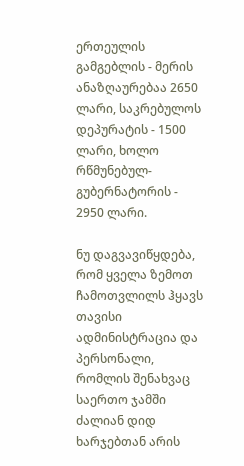ერთეულის გამგებლის - მერის ანაზღაურებაა 2650 ლარი, საკრებულოს დეპურატის - 1500 ლარი, ხოლო რწმუნებულ-გუბერნატორის - 2950 ლარი.

ნუ დაგვავიწყდება, რომ ყველა ზემოთ ჩამოთვლილს ჰყავს თავისი ადმინისტრაცია და პერსონალი, რომლის შენახვაც საერთო ჯამში ძალიან დიდ ხარჯებთან არის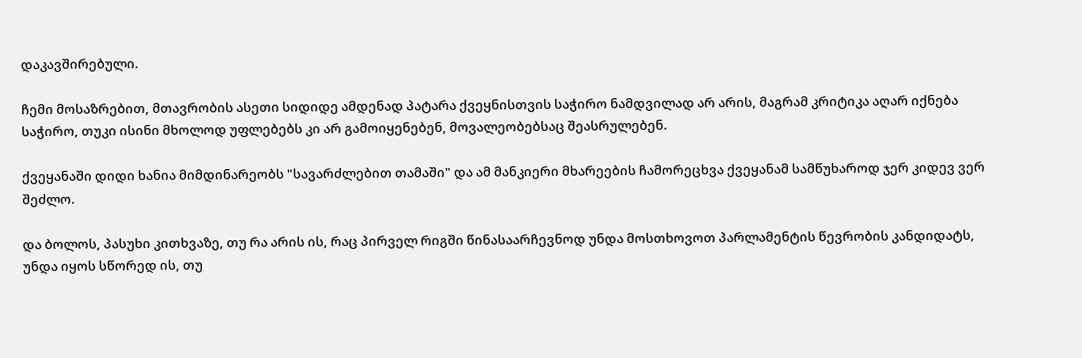დაკავშირებული.

ჩემი მოსაზრებით, მთავრობის ასეთი სიდიდე ამდენად პატარა ქვეყნისთვის საჭირო ნამდვილად არ არის, მაგრამ კრიტიკა აღარ იქნება საჭირო, თუკი ისინი მხოლოდ უფლებებს კი არ გამოიყენებენ, მოვალეობებსაც შეასრულებენ.

ქვეყანაში დიდი ხანია მიმდინარეობს "სავარძლებით თამაში" და ამ მანკიერი მხარეების ჩამორეცხვა ქვეყანამ სამწუხაროდ ჯერ კიდევ ვერ შეძლო.

და ბოლოს, პასუხი კითხვაზე, თუ რა არის ის, რაც პირველ რიგში წინასაარჩევნოდ უნდა მოსთხოვოთ პარლამენტის წევრობის კანდიდატს, უნდა იყოს სწორედ ის, თუ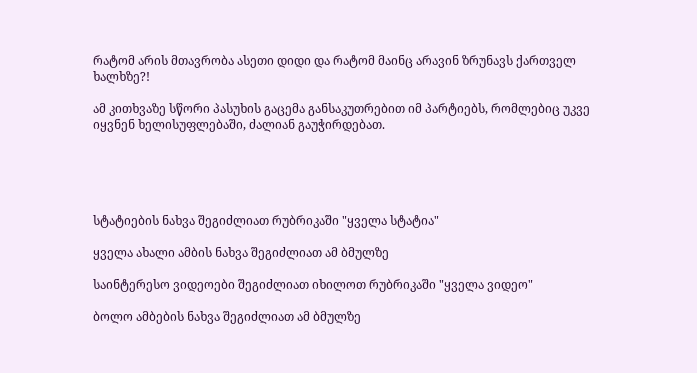რატომ არის მთავრობა ასეთი დიდი და რატომ მაინც არავინ ზრუნავს ქართველ ხალხზე?!

ამ კითხვაზე სწორი პასუხის გაცემა განსაკუთრებით იმ პარტიებს, რომლებიც უკვე იყვნენ ხელისუფლებაში, ძალიან გაუჭირდებათ.





სტატიების ნახვა შეგიძლიათ რუბრიკაში "ყველა სტატია"

ყველა ახალი ამბის ნახვა შეგიძლიათ ამ ბმულზე

საინტერესო ვიდეოები შეგიძლიათ იხილოთ რუბრიკაში "ყველა ვიდეო"

ბოლო ამბების ნახვა შეგიძლიათ ამ ბმულზე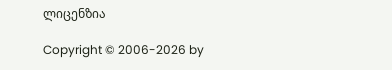ლიცენზია

Copyright © 2006-2026 by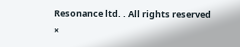Resonance ltd. . All rights reserved
×